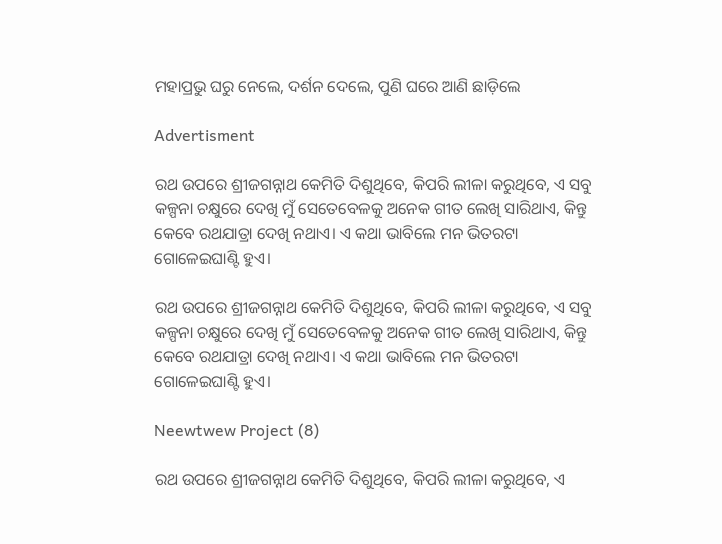ମହାପ୍ରଭୁ ଘରୁ ନେଲେ, ଦର୍ଶନ ଦେଲେ, ପୁଣି ଘରେ ଆଣି ଛାଡ଼ିଲେ

Advertisment

ରଥ ଉପରେ ଶ୍ରୀଜଗନ୍ନାଥ କେମିତି ଦିଶୁଥିବେ, କିପରି ଲୀଳା କରୁଥିବେ, ଏ ସବୁ କଳ୍ପନା ଚକ୍ଷୁରେ ଦେଖି ମୁଁ ସେତେବେଳକୁ ଅନେକ ଗୀତ ଲେଖି ସାରିଥାଏ, କିନ୍ତୁ କେବେ ରଥଯାତ୍ରା ଦେଖି ନଥାଏ। ଏ କଥା ଭାବିଲେ ମନ ଭିତରଟା ଗୋଳେଇଘାଣ୍ଟି ହୁଏ।

ରଥ ଉପରେ ଶ୍ରୀଜଗନ୍ନାଥ କେମିତି ଦିଶୁଥିବେ, କିପରି ଲୀଳା କରୁଥିବେ, ଏ ସବୁ କଳ୍ପନା ଚକ୍ଷୁରେ ଦେଖି ମୁଁ ସେତେବେଳକୁ ଅନେକ ଗୀତ ଲେଖି ସାରିଥାଏ, କିନ୍ତୁ କେବେ ରଥଯାତ୍ରା ଦେଖି ନଥାଏ। ଏ କଥା ଭାବିଲେ ମନ ଭିତରଟା ଗୋଳେଇଘାଣ୍ଟି ହୁଏ।

Neewtwew Project (8)

ରଥ ଉପରେ ଶ୍ରୀଜଗନ୍ନାଥ କେମିତି ଦିଶୁଥିବେ, କିପରି ଲୀଳା କରୁଥିବେ, ଏ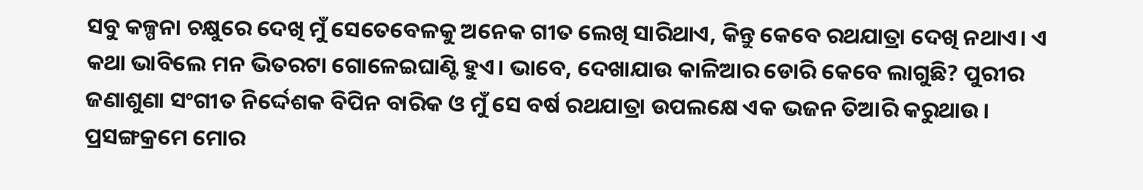ସବୁ କଳ୍ପନା ଚକ୍ଷୁରେ ଦେଖି ମୁଁ ସେତେବେଳକୁ ଅନେକ ଗୀତ ଲେଖି ସାରିଥାଏ, କିନ୍ତୁ କେବେ ରଥଯାତ୍ରା ଦେଖି ନଥାଏ। ଏ କଥା ଭାବିଲେ ମନ ଭିତରଟା ଗୋଳେଇଘାଣ୍ଟି ହୁଏ। ଭାବେ, ଦେଖାଯାଉ କାଳିଆର ଡୋରି କେବେ ଲାଗୁଛି? ପୁରୀର ଜଣାଶୁଣା ସଂଗୀତ ନିର୍ଦ୍ଦେଶକ ବିପିନ ବାରିକ ଓ ମୁଁ ସେ ବର୍ଷ ରଥଯାତ୍ରା ଉପଲକ୍ଷେ ଏକ ଭଜନ ତିଆରି କରୁଥାଉ। ପ୍ରସଙ୍ଗକ୍ରମେ ମୋର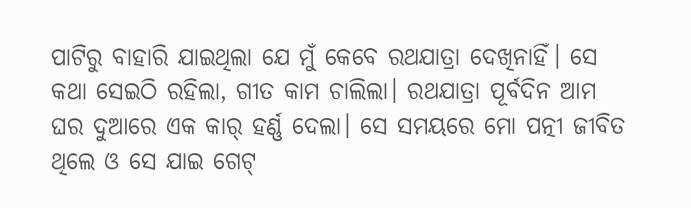ପାଟିରୁ ବାହାରି ଯାଇଥିଲା ଯେ ମୁଁ କେବେ ରଥଯାତ୍ରା ଦେଖିନାହିଁ। ସେ କଥା ସେଇଠି ରହିଲା, ଗୀତ କାମ ଚାଲିଲା। ରଥଯାତ୍ରା ପୂର୍ବଦିନ ଆମ ଘର ଦୁଆରେ ଏକ କାର୍‌ ହର୍ଣ୍ଣ ଦେଲା। ସେ ସମୟରେ ମୋ ପତ୍ନୀ ଜୀବିତ ଥିଲେ ଓ ସେ ଯାଇ ଗେଟ୍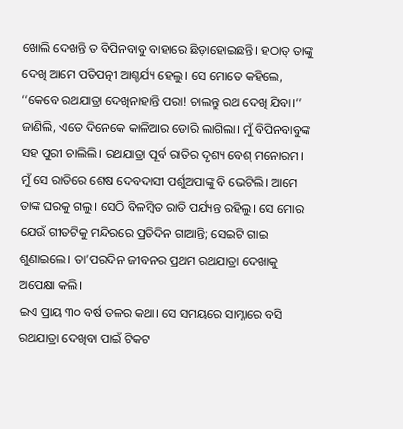ଖୋଲି ଦେଖନ୍ତି ତ ବିପିନବାବୁ ବାହାରେ ଛିଡ଼ାହୋଇଛନ୍ତି। ହଠାତ୍‌ ତାଙ୍କୁ ଦେଖି ଆମେ ପତିପତ୍ନୀ ଆଶ୍ଚର୍ଯ୍ୟ ହେଲୁ। ସେ ମୋତେ କହିଲେ, ‘‘କେବେ ରଥଯାତ୍ରା ଦେଖିନାହାନ୍ତି ପରା! ଚାଲନ୍ତୁ ରଥ ଦେଖି ଯିବା।’’
ଜାଣିଲି, ଏତେ ଦିନେକେ କାଳିଆର ଡୋରି ଲାଗିଲା। ମୁଁ ବିପିନବାବୁଙ୍କ ସହ ପୁରୀ ଚାଲିଲି। ରଥଯାତ୍ରା ପୂର୍ବ ରାତିର ଦୃଶ୍ୟ ବେଶ୍ ମନୋରମ। ମୁଁ ସେ ରାତିରେ ଶେଷ ଦେବଦାସୀ ପର୍ଶୁଅପାଙ୍କୁ ବି ଭେଟିଲି। ଆମେ ତାଙ୍କ ଘରକୁ ଗଲୁ। ସେଠି ବିଳମ୍ବିତ ରାତି ପର୍ଯ୍ୟନ୍ତ ରହିଲୁ। ସେ ମୋର ଯେଉଁ ଗୀତଟିକୁ ମନ୍ଦିରରେ ପ୍ରତିଦିନ ଗାଆନ୍ତି; ସେଇଟି ଗାଇ ଶୁଣାଇଲେ। ତା’ପରଦିନ ଜୀବନର ପ୍ରଥମ ରଥଯାତ୍ରା ଦେଖାକୁ ଅପେକ୍ଷା କଲି।
ଇଏ ପ୍ରାୟ ୩୦ ବର୍ଷ ତଳର କଥା। ସେ ସମୟରେ ସାମ୍ନାରେ ବସି ରଥଯାତ୍ରା ଦେଖିବା ପାଇଁ ଟିକଟ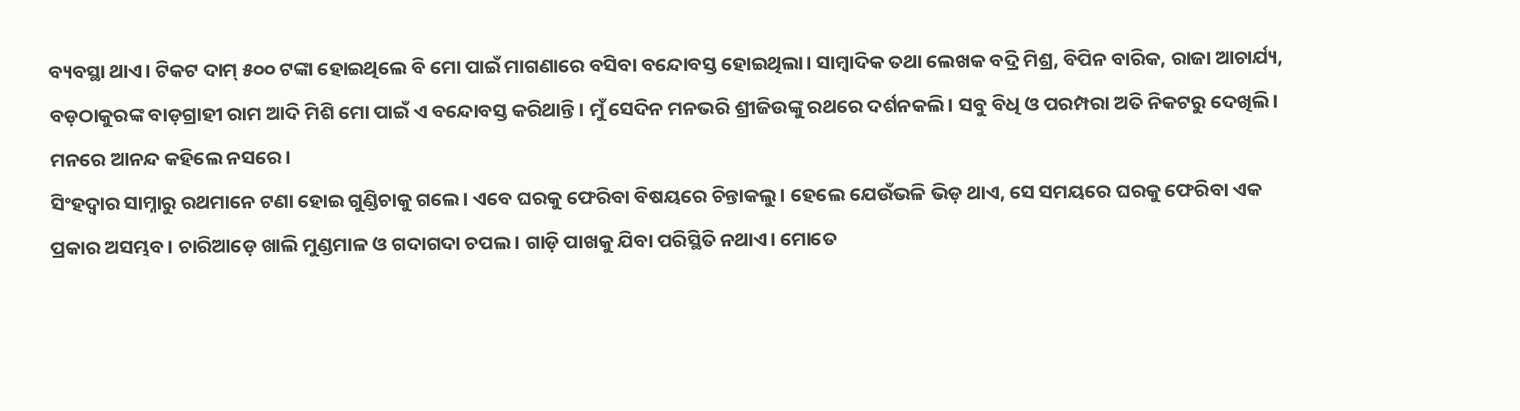ବ୍ୟବସ୍ଥା ଥାଏ। ଟିକଟ ଦାମ୍‌ ୫୦୦ ଟଙ୍କା ହୋଇଥିଲେ ବି ମୋ ପାଇଁ ମାଗଣାରେ ବସିବା ବନ୍ଦୋବସ୍ତ ହୋଇଥିଲା। ସାମ୍ବାଦିକ ତଥା ଲେଖକ ବଦ୍ରି ମିଶ୍ର, ବିପିନ ବାରିକ, ରାଜା ଆଚାର୍ଯ୍ୟ, ବଡ଼ଠାକୁରଙ୍କ ବାଡ଼ଗ୍ରାହୀ ରାମ ଆଦି ମିଶି ମୋ ପାଇଁ ଏ ବନ୍ଦୋବସ୍ତ କରିଥାନ୍ତି। ମୁଁ ସେଦିନ ମନଭରି ଶ୍ରୀଜିଉଙ୍କୁ ରଥରେ ଦର୍ଶନକଲି। ସବୁ ବିଧି ଓ ପରମ୍ପରା ଅତି ନିକଟରୁ ଦେଖିଲି। ମନରେ ଆନନ୍ଦ କହିଲେ ନସରେ।
ସିଂହଦ୍ବାର ସାମ୍ନାରୁ ରଥମାନେ ଟଣା ହୋଇ ଗୁଣ୍ଡିଚାକୁ ଗଲେ। ଏବେ ଘରକୁ ଫେରିବା ବିଷୟରେ ଚିନ୍ତାକଲୁ। ହେଲେ ଯେଉଁଭଳି ଭିଡ଼ ଥାଏ, ସେ ସମୟରେ ଘରକୁ ଫେରିବା ଏକ ପ୍ରକାର ଅସମ୍ଭବ। ଚାରିଆଡ଼େ ଖାଲି ମୁଣ୍ଡମାଳ ଓ ଗଦାଗଦା ଚପଲ। ଗାଡ଼ି ପାଖକୁ ଯିବା ପରିସ୍ଥିତି ନଥାଏ। ମୋତେ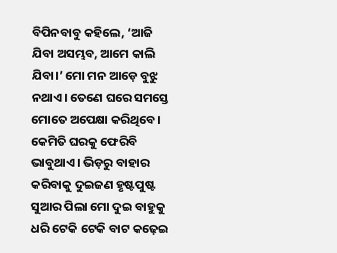ବିପିନବାବୁ କହିଲେ, ‘ଆଜି ଯିବା ଅସମ୍ଭବ, ଆମେ କାଲି ଯିବା।’ ମୋ ମନ ଆଡ଼େ ବୁଝୁ ନଥାଏ। ତେଣେ ଘରେ ସମସ୍ତେ ମୋତେ ଅପେକ୍ଷା କରିଥିବେ। କେମିତି ଘରକୁ ଫେରିବି ଭାବୁଥାଏ। ଭିଡ଼ରୁ ବାହାର କରିବାକୁ ଦୁଇଜଣ ହୃଷ୍ଟପୁଷ୍ଟ ସୁଆର ପିଲା ମୋ‌ ଦୁଇ ବାହୁକୁ ଧରି ଟେକି ଟେକି ବାଟ କଢ଼େଇ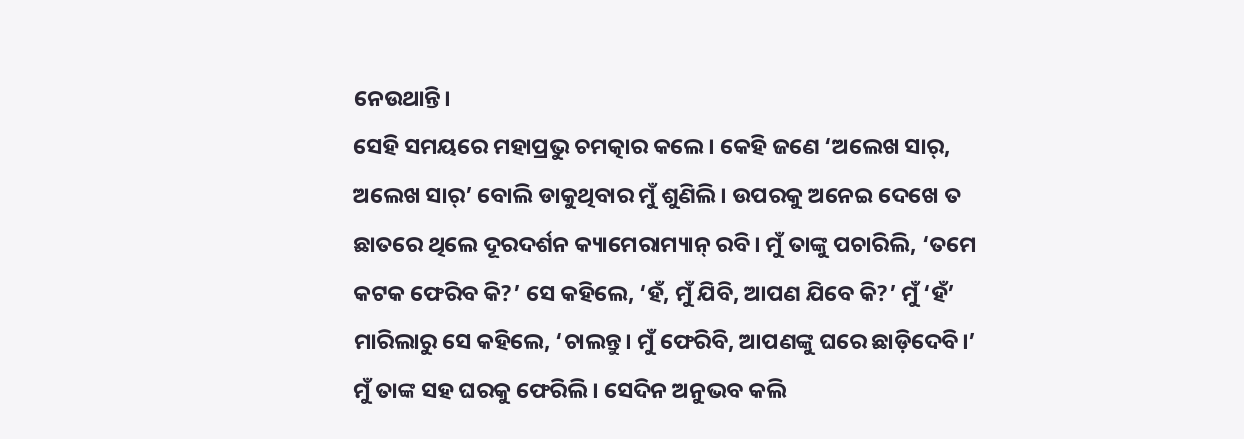ନେଉଥାନ୍ତି।
ସେହି ସମୟରେ ମହାପ୍ରଭୁ ଚମତ୍କାର କଲେ। କେହି ଜଣେ ‘ଅଲେଖ ସାର୍, ଅଲେଖ ସାର୍’ ବୋଲି ଡାକୁଥିବାର ମୁଁ ଶୁଣିଲି। ଉପରକୁ ଅନେଇ ଦେଖେ ତ ଛାତରେ ଥିଲେ ଦୂରଦର୍ଶନ କ୍ୟାମେରାମ୍ୟାନ୍ ରବି। ମୁଁ ତାଙ୍କୁ ପଚାରିଲି, ‘ତମେ କଟକ ଫେରିବ କି?’ ସେ କହିଲେ, ‘ହଁ, ମୁଁ ଯିବି, ଆପଣ ଯିବେ କି?’ ମୁଁ ‘ହଁ’ ମାରିଲାରୁ ସେ କହିଲେ, ‘ଚାଲନ୍ତୁ। ମୁଁ ଫେରିବି, ଆପଣଙ୍କୁ ଘରେ ଛାଡ଼ିଦେବି।’ ମୁଁ ତାଙ୍କ ସହ ଘରକୁ ଫେରିଲି। ସେଦିନ ଅନୁଭବ କଲି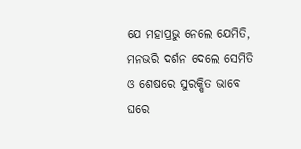ଯେ ମହାପ୍ରଭୁ ନେଲେ ଯେମିତି, ମନଭରି ଦର୍ଶନ ଦେଲେ ସେମିତି ଓ ଶେଷରେ ସୁରକ୍ଷିତ ଭାବେ ଘରେ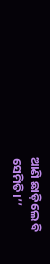ଆଣି ଛାଡ଼ିଲେ ବି ସେମିତି।’’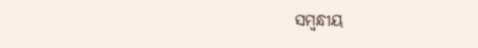ସମ୍ବନ୍ଧୀୟ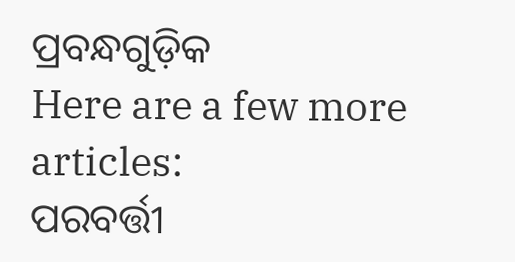ପ୍ରବନ୍ଧଗୁଡ଼ିକ
Here are a few more articles:
ପରବର୍ତ୍ତୀ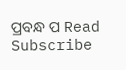ପ୍ରବନ୍ଧ ପ Read
Subscribe